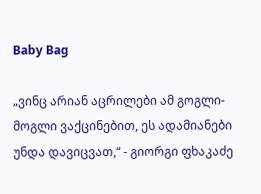Baby Bag

„ვინც არიან აცრილები ამ გოგლი-მოგლი ვაქცინებით, ეს ადამიანები უნდა დავიცვათ,“ - გიორგი ფხაკაძე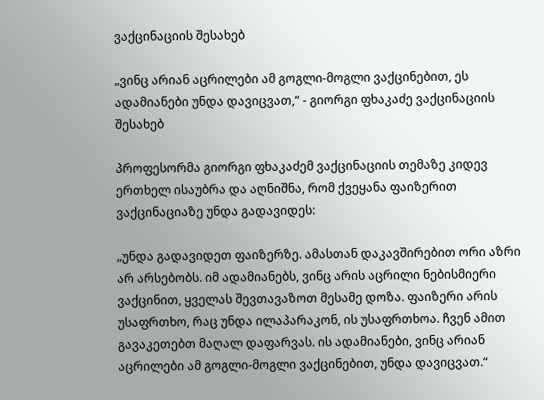ვაქცინაციის შესახებ

„ვინც არიან აცრილები ამ გოგლი-მოგლი ვაქცინებით, ეს ადამიანები უნდა დავიცვათ,“ - გიორგი ფხაკაძე ვაქცინაციის შესახებ

პროფესორმა გიორგი ფხაკაძემ ვაქცინაციის თემაზე კიდევ ერთხელ ისაუბრა და აღნიშნა, რომ ქვეყანა ფაიზერით ვაქცინაციაზე უნდა გადავიდეს:

„უნდა გადავიდეთ ფაიზერზე. ამასთან დაკავშირებით ორი აზრი არ არსებობს. იმ ადამიანებს, ვინც არის აცრილი ნებისმიერი ვაქცინით, ყველას შევთავაზოთ მესამე დოზა. ფაიზერი არის უსაფრთხო, რაც უნდა ილაპარაკონ, ის უსაფრთხოა. ჩვენ ამით გავაკეთებთ მაღალ დაფარვას. ის ადამიანები, ვინც არიან აცრილები ამ გოგლი-მოგლი ვაქცინებით, უნდა დავიცვათ.“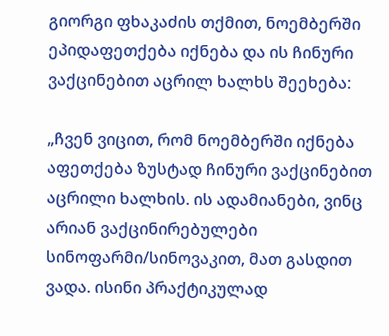გიორგი ფხაკაძის თქმით, ნოემბერში ეპიდაფეთქება იქნება და ის ჩინური ვაქცინებით აცრილ ხალხს შეეხება:

„ჩვენ ვიცით, რომ ნოემბერში იქნება აფეთქება ზუსტად ჩინური ვაქცინებით აცრილი ხალხის. ის ადამიანები, ვინც არიან ვაქცინირებულები სინოფარმი/სინოვაკით, მათ გასდით ვადა. ისინი პრაქტიკულად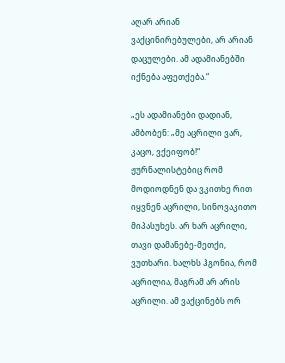აღარ არიან ვაქცინირებულები, არ არიან დაცულები. ამ ადამიანებში იქნება აფეთქება.“

„ეს ადამიანები დადიან, ამბობენ: „მე აცრილი ვარ, კაცო, ვქეიფობ!“ ჟურნალისტებიც რომ მოდიოდნენ და ვკითხე რით იყვნენ აცრილი, სინოვაკითო მიპასუხეს. არ ხარ აცრილი, თავი დამანებე-მეთქი, ვუთხარი. ხალხს ჰგონია, რომ აცრილია, მაგრამ არ არის აცრილი. ამ ვაქცინებს ორ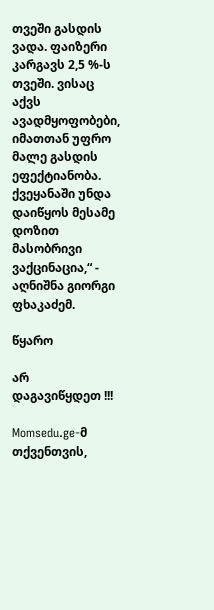თვეში გასდის ვადა. ფაიზერი კარგავს 2,5 %-ს თვეში. ვისაც აქვს ავადმყოფობები, იმათთან უფრო მალე გასდის ეფექტიანობა. ქვეყანაში უნდა დაიწყოს მესამე დოზით მასობრივი ვაქცინაცია,“ - აღნიშნა გიორგი ფხაკაძემ.

წყარო

არ დაგავიწყდეთ !!!

Momsedu.ge-მ თქვენთვის,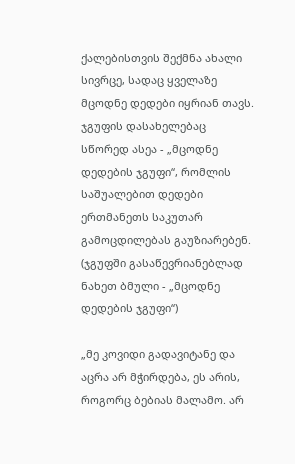ქალებისთვის შექმნა ახალი სივრცე, სადაც ყველაზე მცოდნე დედები იყრიან თავს. ჯგუფის დასახელებაც სწორედ ასეა - „მცოდნე დედების ჯგუფი“, რომლის საშუალებით დედები ერთმანეთს საკუთარ გამოცდილებას გაუზიარებენ. (ჯგუფში გასაწევრიანებლად ნახეთ ბმული - „მცოდნე დედების ჯგუფი“)

„მე კოვიდი გადავიტანე და აცრა არ მჭირდება, ეს არის, როგორც ბებიას მალამო. არ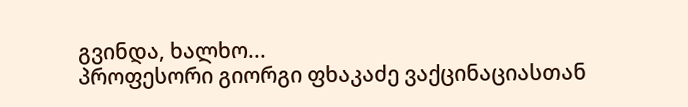გვინდა, ხალხო...
პროფესორი გიორგი ფხაკაძე ვაქცინაციასთან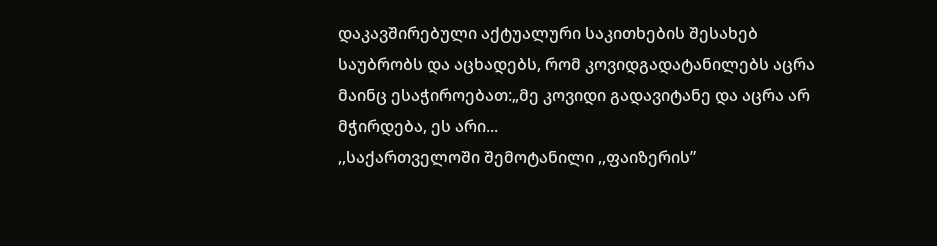დაკავშირებული აქტუალური საკითხების შესახებ საუბრობს და აცხადებს, რომ კოვიდგადატანილებს აცრა მაინც ესაჭიროებათ:„მე კოვიდი გადავიტანე და აცრა არ მჭირდება, ეს არი...
,,საქართველოში შემოტანილი ,,ფაიზერის”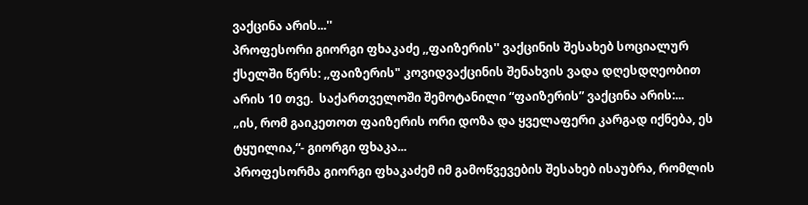ვაქცინა არის...''
პროფესორი გიორგი ფხაკაძე ,,ფაიზერის'' ვაქცინის შესახებ სოციალურ ქსელში წერს: ,,ფაიზერის" კოვიდვაქცინის შენახვის ვადა დღესდღეობით არის 10 თვე.  საქართველოში შემოტანილი “ფაიზერის” ვაქცინა არის:...
„ის, რომ გაიკეთოთ ფაიზერის ორი დოზა და ყველაფერი კარგად იქნება, ეს ტყუილია,“- გიორგი ფხაკა...
პროფესორმა გიორგი ფხაკაძემ იმ გამოწვევების შესახებ ისაუბრა, რომლის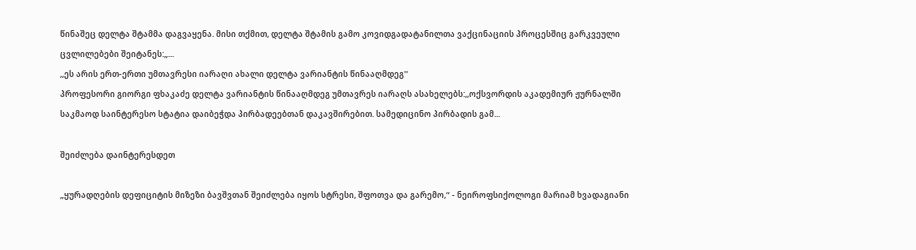წინაშეც დელტა შტამმა დაგვაყენა. მისი თქმით, დელტა შტამის გამო კოვიდგადატანილთა ვაქცინაციის პროცესშიც გარკვეული ცვლილებები შეიტანეს:„...
,,ეს არის ერთ-ერთი უმთავრესი იარაღი ახალი დელტა ვარიანტის წინააღმდეგ''
პროფესორი გიორგი ფხაკაძე დელტა ვარიანტის წინააღმდეგ უმთავრეს იარაღს ასახელებს:,,ოქსვორდის აკადემიურ ჟურნალში საკმაოდ საინტერესო სტატია დაიბეჭდა პირბადეებთან დაკავშირებით. სამედიცინო პირბადის გამ...

შეიძლება დაინტერესდეთ

„ყურადღების დეფიციტის მიზეზი ბავშვთან შეიძლება იყოს სტრესი, შფოთვა და გარემო,“ - ნეიროფსიქოლოგი მარიამ ხვადაგიანი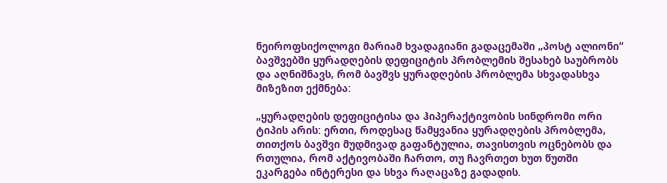ნეიროფსიქოლოგი მარიამ ხვადაგიანი გადაცემაში „პოსტ ალიონი“ ბავშვებში ყურადღების დეფიციტის პრობლემის შესახებ საუბრობს და აღნიშნავს, რომ ბავშვს ყურადღების პრობლემა სხვადასხვა მიზეზით ექმნება:

„ყურადღების დეფიციტისა და ჰიპერაქტივობის სინდრომი ორი ტიპის არის: ერთი, როდესაც წამყვანია ყურადღების პრობლემა, თითქოს ბავშვი მუდმივად გაფანტულია, თავისთვის ოცნებობს და რთულია, რომ აქტივობაში ჩართო, თუ ჩავრთეთ ხუთ წუთში ეკარგება ინტერესი და სხვა რაღაცაზე გადადის.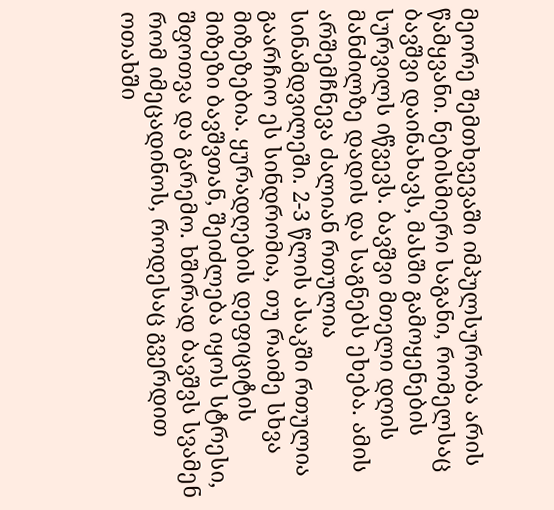მეორე შემთხვევაში იმპულსურობა არის წამყვანი. ნებისმიერი საგანი, რომელსაც ბავშვი დაინახავს, მასში გამოყენების სურვილს იწვევს. ბავშვი მთელი დღის მანძილზე დადის და საგნებს ეხება. ამის არშემჩნევა ძალიან რთულია სინამდვილეში. 2-3 წლის ასაკში რთულია გაარჩიო ეს სინდრომია, თუ რაიმე სხვა მიზეზებია. ყურადღების დეფიციტის მიზეზი ბავშვთან, შეიძლება იყოს სტრესი, შფოთვა და გარემო. ხშირად ბავშვს სვამენ რომ იმეცადინოს, როდესაც გვერდით ოთახში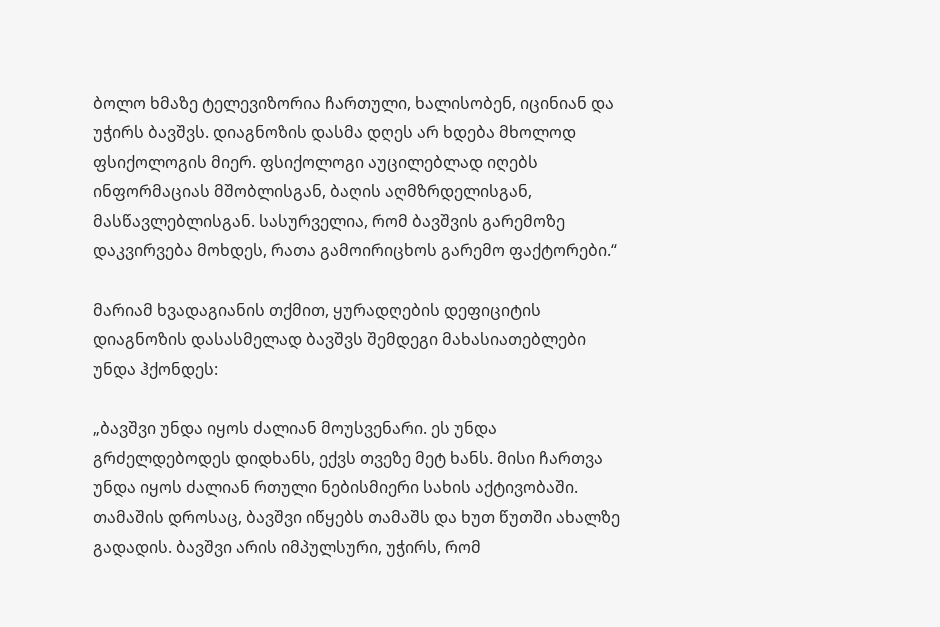ბოლო ხმაზე ტელევიზორია ჩართული, ხალისობენ, იცინიან და უჭირს ბავშვს. დიაგნოზის დასმა დღეს არ ხდება მხოლოდ ფსიქოლოგის მიერ. ფსიქოლოგი აუცილებლად იღებს ინფორმაციას მშობლისგან, ბაღის აღმზრდელისგან, მასწავლებლისგან. სასურველია, რომ ბავშვის გარემოზე დაკვირვება მოხდეს, რათა გამოირიცხოს გარემო ფაქტორები.“

მარიამ ხვადაგიანის თქმით, ყურადღების დეფიციტის დიაგნოზის დასასმელად ბავშვს შემდეგი მახასიათებლები უნდა ჰქონდეს:

„ბავშვი უნდა იყოს ძალიან მოუსვენარი. ეს უნდა გრძელდებოდეს დიდხანს, ექვს თვეზე მეტ ხანს. მისი ჩართვა უნდა იყოს ძალიან რთული ნებისმიერი სახის აქტივობაში. თამაშის დროსაც, ბავშვი იწყებს თამაშს და ხუთ წუთში ახალზე გადადის. ბავშვი არის იმპულსური, უჭირს, რომ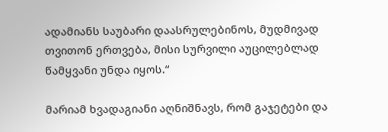ადამიანს საუბარი დაასრულებინოს, მუდმივად თვითონ ერთვება, მისი სურვილი აუცილებლად წამყვანი უნდა იყოს.“

მარიამ ხვადაგიანი აღნიშნავს, რომ გაჯეტები და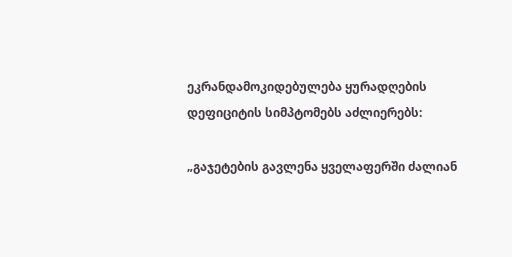ეკრანდამოკიდებულება ყურადღების დეფიციტის სიმპტომებს აძლიერებს:

„გაჯეტების გავლენა ყველაფერში ძალიან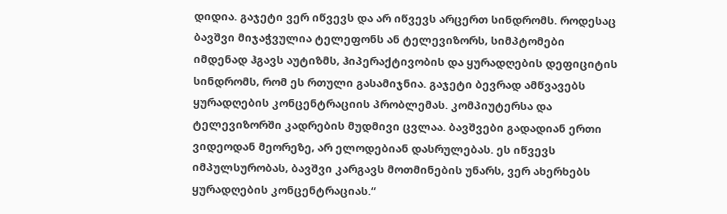დიდია. გაჯეტი ვერ იწვევს და არ იწვევს არცერთ სინდრომს. როდესაც ბავშვი მიჯაჭვულია ტელეფონს ან ტელევიზორს, სიმპტომები იმდენად ჰგავს აუტიზმს, ჰიპერაქტივობის და ყურადღების დეფიციტის სინდრომს, რომ ეს რთული გასამიჯნია. გაჯეტი ბევრად ამწვავებს ყურადღების კონცენტრაციის პრობლემას. კომპიუტერსა და ტელევიზორში კადრების მუდმივი ცვლაა. ბავშვები გადადიან ერთი ვიდეოდან მეორეზე, არ ელოდებიან დასრულებას. ეს იწვევს იმპულსურობას, ბავშვი კარგავს მოთმინების უნარს, ვერ ახერხებს ყურადღების კონცენტრაციას.“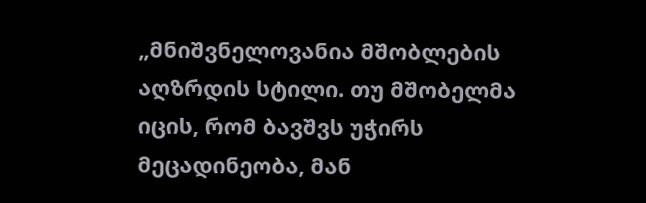„მნიშვნელოვანია მშობლების აღზრდის სტილი. თუ მშობელმა იცის, რომ ბავშვს უჭირს მეცადინეობა, მან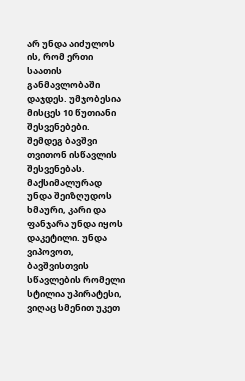არ უნდა აიძულოს ის, რომ ერთი საათის განმავლობაში დაჯდეს. უმჯობესია მისცეს 10 წუთიანი შესვენებები. შემდეგ ბავშვი თვითონ ისწავლის შესვენებას. მაქსიმალურად უნდა შეიზღუდოს ხმაური, კარი და ფანჯარა უნდა იყოს დაკეტილი. უნდა ვიპოვოთ, ბავშვისთვის სწავლების რომელი სტილია უპირატესი, ვიღაც სმენით უკეთ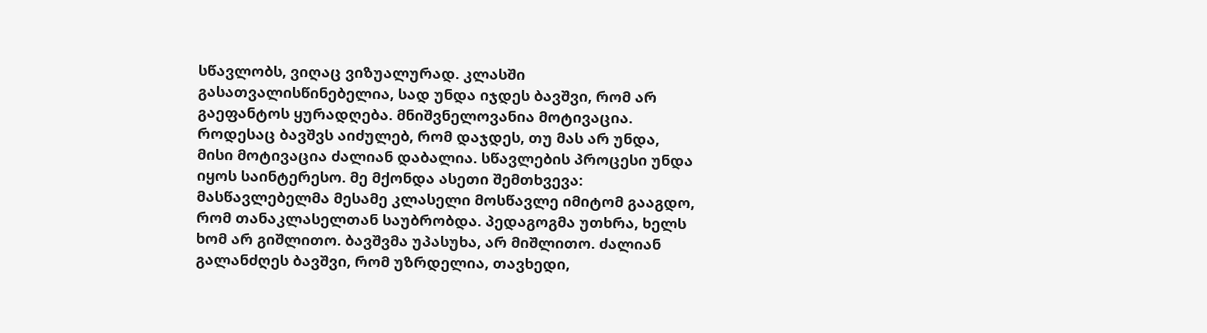სწავლობს, ვიღაც ვიზუალურად. კლასში გასათვალისწინებელია, სად უნდა იჯდეს ბავშვი, რომ არ გაეფანტოს ყურადღება. მნიშვნელოვანია მოტივაცია. როდესაც ბავშვს აიძულებ, რომ დაჯდეს, თუ მას არ უნდა, მისი მოტივაცია ძალიან დაბალია. სწავლების პროცესი უნდა იყოს საინტერესო. მე მქონდა ასეთი შემთხვევა: მასწავლებელმა მესამე კლასელი მოსწავლე იმიტომ გააგდო, რომ თანაკლასელთან საუბრობდა. პედაგოგმა უთხრა, ხელს ხომ არ გიშლითო. ბავშვმა უპასუხა, არ მიშლითო. ძალიან გალანძღეს ბავშვი, რომ უზრდელია, თავხედი,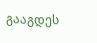გააგდეს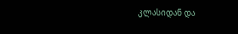კლასიდან და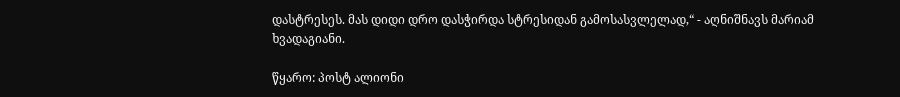დასტრესეს. მას დიდი დრო დასჭირდა სტრესიდან გამოსასვლელად,“ - აღნიშნავს მარიამ ხვადაგიანი.

წყარო: პოსტ ალიონი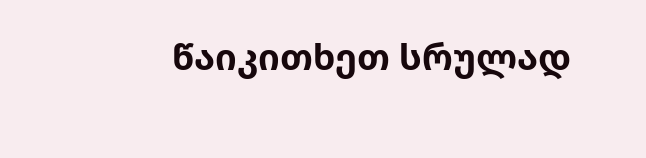წაიკითხეთ სრულად